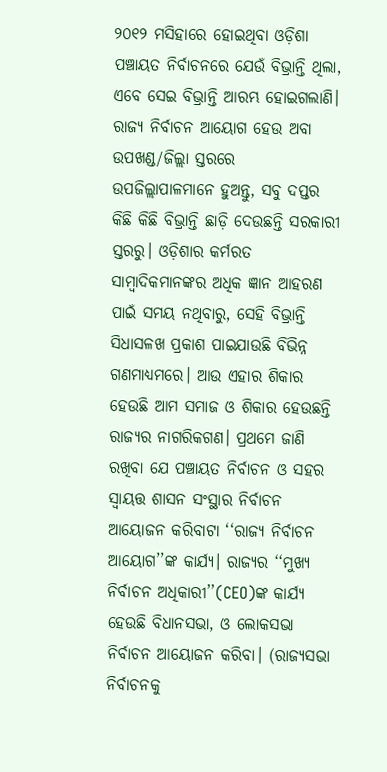୨୦୧୨ ମସିହାରେ ହୋଇଥିବା ଓଡ଼ିଶା ପଞ୍ଚାୟତ ନିର୍ବାଚନରେ ଯେଉଁ ବିଭ୍ରାନ୍ତି ଥିଲା, ଏବେ ସେଇ ବିଭ୍ରାନ୍ତି ଆରମ୍ଭ ହୋଇଗଲାଣି। ରାଜ୍ୟ ନିର୍ବାଚନ ଆୟୋଗ ହେଉ ଅବା ଉପଖଣ୍ଡ/ଜିଲ୍ଲା ସ୍ତରରେ ଉପଜିଲ୍ଲାପାଳମାନେ ହୁଅନ୍ତୁ, ସବୁ ଦପ୍ତର କିଛି କିଛି ବିଭ୍ରାନ୍ତି ଛାଡ଼ି ଦେଉଛନ୍ତି ସରକାରୀ ସ୍ତରରୁ। ଓଡ଼ିଶାର କର୍ମରତ ସାମ୍ବାଦିକମାନଙ୍କର ଅଧିକ ଜ୍ଞାନ ଆହରଣ ପାଇଁ ସମୟ ନଥିବାରୁ, ସେହି ବିଭ୍ରାନ୍ତି ସିଧାସଳଖ ପ୍ରକାଶ ପାଇଯାଉଛି ବିଭିନ୍ନ ଗଣମାଧ୍ୟମରେ। ଆଉ ଏହାର ଶିକାର ହେଉଛି ଆମ ସମାଜ ଓ ଶିକାର ହେଉଛନ୍ତି ରାଜ୍ୟର ନାଗରିକଗଣ। ପ୍ରଥମେ ଜାଣି ରଖିବା ଯେ ପଞ୍ଚାୟତ ନିର୍ବାଚନ ଓ ସହର ସ୍ଵାୟତ୍ତ ଶାସନ ସଂସ୍ଥାର ନିର୍ବାଚନ ଆୟୋଜନ କରିବାଟା ‘‘ରାଜ୍ୟ ନିର୍ବାଚନ ଆୟୋଗ’’ଙ୍କ କାର୍ଯ୍ୟ। ରାଜ୍ୟର ‘‘ମୁଖ୍ୟ ନିର୍ବାଚନ ଅଧିକାରୀ’’(CEO)ଙ୍କ କାର୍ଯ୍ୟ ହେଉଛି ବିଧାନସଭା, ଓ ଲୋକସଭା ନିର୍ବାଚନ ଆୟୋଜନ କରିବା। (ରାଜ୍ୟସଭା ନିର୍ବାଚନକୁ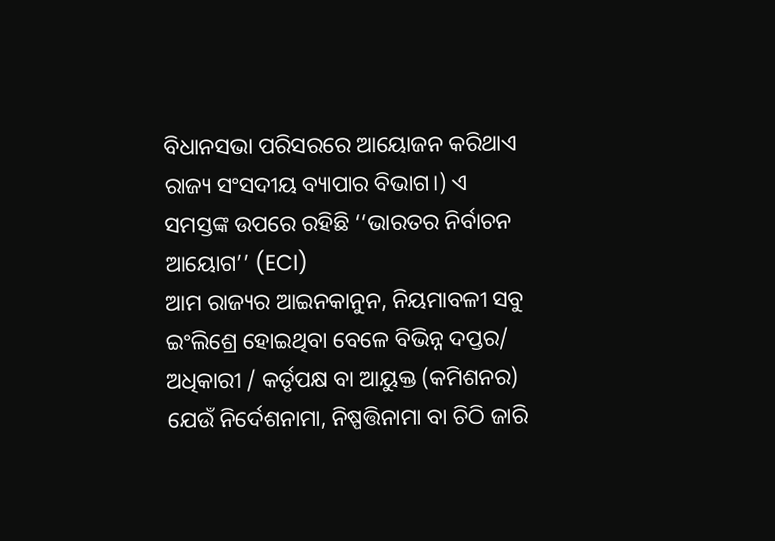ବିଧାନସଭା ପରିସରରେ ଆୟୋଜନ କରିଥାଏ ରାଜ୍ୟ ସଂସଦୀୟ ବ୍ୟାପାର ବିଭାଗ।) ଏ ସମସ୍ତଙ୍କ ଉପରେ ରହିଛି ‘‘ଭାରତର ନିର୍ବାଚନ ଆୟୋଗ’’ (ECI)
ଆମ ରାଜ୍ୟର ଆଇନକାନୁନ, ନିୟମାବଳୀ ସବୁ ଇଂଲିଶ୍ରେ ହୋଇଥିବା ବେଳେ ବିଭିନ୍ନ ଦପ୍ତର/ ଅଧିକାରୀ / କର୍ତୃପକ୍ଷ ବା ଆୟୁକ୍ତ (କମିଶନର) ଯେଉଁ ନିର୍ଦେଶନାମା, ନିଷ୍ପତ୍ତିନାମା ବା ଚିଠି ଜାରି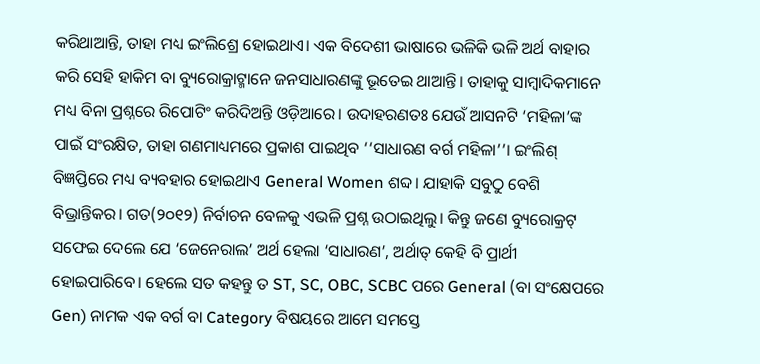କରିଥାଆନ୍ତି, ତାହା ମଧ୍ୟ ଇଂଲିଶ୍ରେ ହୋଇଥାଏ। ଏକ ବିଦେଶୀ ଭାଷାରେ ଭଳିକି ଭଳି ଅର୍ଥ ବାହାର କରି ସେହି ହାକିମ ବା ବ୍ୟୁରୋକ୍ରାଟ୍ମାନେ ଜନସାଧାରଣଙ୍କୁ ଭୂତେଇ ଥାଆନ୍ତି। ତାହାକୁ ସାମ୍ବାଦିକମାନେ ମଧ୍ୟ ବିନା ପ୍ରଶ୍ନରେ ରିପୋଟିଂ କରିଦିଅନ୍ତି ଓଡ଼ିଆରେ। ଉଦାହରଣତଃ ଯେଉଁ ଆସନଟି ‘ମହିଳା’ଙ୍କ ପାଇଁ ସଂରକ୍ଷିତ, ତାହା ଗଣମାଧ୍ୟମରେ ପ୍ରକାଶ ପାଇଥିବ ‘‘ସାଧାରଣ ବର୍ଗ ମହିଳା’’। ଇଂଲିଶ୍ ବିଜ୍ଞପ୍ତିରେ ମଧ୍ୟ ବ୍ୟବହାର ହୋଇଥାଏ General Women ଶବ୍ଦ। ଯାହାକି ସବୁଠୁ ବେଶି ବିଭ୍ରାନ୍ତିକର। ଗତ(୨୦୧୨) ନିର୍ବାଚନ ବେଳକୁ ଏଭଳି ପ୍ରଶ୍ନ ଉଠାଇଥିଲୁ। କିନ୍ତୁ ଜଣେ ବ୍ୟୁରୋକ୍ରଟ୍ ସଫେଇ ଦେଲେ ଯେ ‘ଜେନେରାଲ’ ଅର୍ଥ ହେଲା ‘ସାଧାରଣ’, ଅର୍ଥାତ୍ କେହି ବି ପ୍ରାର୍ଥୀ ହୋଇପାରିବେ। ହେଲେ ସତ କହନ୍ତୁ ତ ST, SC, OBC, SCBC ପରେ General (ବା ସଂକ୍ଷେପରେ Gen) ନାମକ ଏକ ବର୍ଗ ବା Category ବିଷୟରେ ଆମେ ସମସ୍ତେ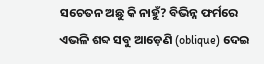ସଚେତନ ଅଛୁ କି ନାହୁଁ? ବିଭିନ୍ନ ଫର୍ମରେ ଏଭଳି ଶବ୍ଦ ସବୁ ଆଡ଼େଣି (oblique) ଦେଇ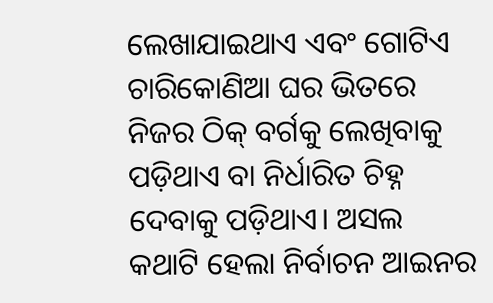ଲେଖାଯାଇଥାଏ ଏବଂ ଗୋଟିଏ ଚାରିକୋଣିଆ ଘର ଭିତରେ ନିଜର ଠିକ୍ ବର୍ଗକୁ ଲେଖିବାକୁ ପଡ଼ିଥାଏ ବା ନିର୍ଧାରିତ ଚିହ୍ନ ଦେବାକୁ ପଡ଼ିଥାଏ। ଅସଲ କଥାଟି ହେଲା ନିର୍ବାଚନ ଆଇନର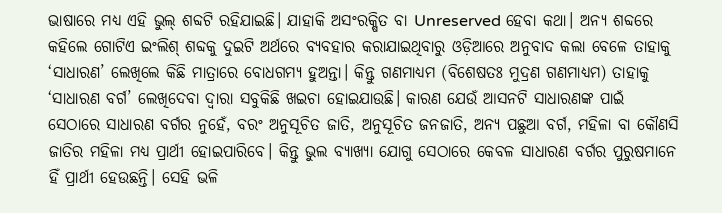ଭାଷାରେ ମଧ୍ୟ ଏହି ଭୁଲ୍ ଶବ୍ଦଟି ରହିଯାଇଛି। ଯାହାକି ଅସଂରକ୍ଷିତ ବା Unreserved ହେବା କଥା। ଅନ୍ୟ ଶବ୍ଦରେ କହିଲେ ଗୋଟିଏ ଇଂଲିଶ୍ ଶବ୍ଦକୁ ଦୁଇଟି ଅର୍ଥରେ ବ୍ୟବହାର କରାଯାଇଥିବାରୁ ଓଡ଼ିଆରେ ଅନୁବାଦ କଲା ବେଳେ ତାହାକୁ ‘ସାଧାରଣ’ ଲେଖିଲେ କିଛି ମାତ୍ରାରେ ବୋଧଗମ୍ୟ ହୁଅନ୍ତା। କିନ୍ତୁ ଗଣମାଧ୍ୟମ (ବିଶେଷତଃ ମୁଦ୍ରଣ ଗଣମାଧ୍ୟମ) ତାହାକୁ ‘ସାଧାରଣ ବର୍ଗ’ ଲେଖିଦେବା ଦ୍ଵାରା ସବୁକିଛି ଖଇଚା ହୋଇଯାଉଛି। କାରଣ ଯେଉଁ ଆସନଟି ସାଧାରଣଙ୍କ ପାଇଁ ସେଠାରେ ସାଧାରଣ ବର୍ଗର ନୁହେଁ, ବରଂ ଅନୁସୂଚିତ ଜାତି, ଅନୁସୂଚିତ ଜନଜାତି, ଅନ୍ୟ ପଛୁଆ ବର୍ଗ, ମହିଳା ବା କୌଣସି ଜାତିର ମହିଳା ମଧ୍ୟ ପ୍ରାର୍ଥୀ ହୋଇପାରିବେ। କିନ୍ତୁ ଭୁଲ ବ୍ୟାଖ୍ୟା ଯୋଗୁ ସେଠାରେ କେବଳ ସାଧାରଣ ବର୍ଗର ପୁରୁଷମାନେ ହିଁ ପ୍ରାର୍ଥୀ ହେଉଛନ୍ତି। ସେହି ଭଳି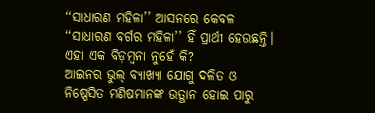‘‘ସାଧାରଣ ମହିଳା’’ ଆସନରେ କେବଳ ‘‘ସାଧାରଣ ବର୍ଗର ମହିଳା’’ ହିଁ ପ୍ରାର୍ଥୀ ହେଉଛନ୍ତି। ଏହା ଏକ ବିଡ଼ମ୍ବନା ନୁହେଁ କି?
ଆଇନର ଭୁଲ୍ ବ୍ୟାଖ୍ୟା ଯୋଗୁ ଦଳିତ ଓ ନିଷ୍ପେସିତ ମଣିଷମାନଙ୍କ ଉତ୍ଥାନ ହୋଇ ପାରୁ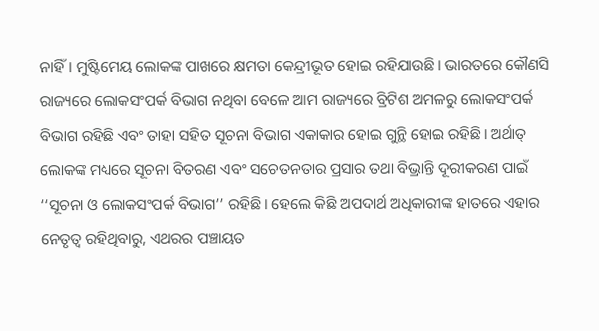ନାହିଁ। ମୁଷ୍ଟିମେୟ ଲୋକଙ୍କ ପାଖରେ କ୍ଷମତା କେନ୍ଦ୍ରୀଭୂତ ହୋଇ ରହିଯାଉଛି। ଭାରତରେ କୌଣସି ରାଜ୍ୟରେ ଲୋକସଂପର୍କ ବିଭାଗ ନଥିବା ବେଳେ ଆମ ରାଜ୍ୟରେ ବ୍ରିଟିଶ ଅମଳରୁ ଲୋକସଂପର୍କ ବିଭାଗ ରହିଛି ଏବଂ ତାହା ସହିତ ସୂଚନା ବିଭାଗ ଏକାକାର ହୋଇ ଗୁନ୍ଥି ହୋଇ ରହିଛି। ଅର୍ଥାତ୍ ଲୋକଙ୍କ ମଧ୍ୟରେ ସୂଚନା ବିତରଣ ଏବଂ ସଚେତନତାର ପ୍ରସାର ତଥା ବିଭ୍ରାନ୍ତି ଦୂରୀକରଣ ପାଇଁ ‘‘ସୂଚନା ଓ ଲୋକସଂପର୍କ ବିଭାଗ’’ ରହିଛି। ହେଲେ କିଛି ଅପଦାର୍ଥ ଅଧିକାରୀଙ୍କ ହାତରେ ଏହାର ନେତୃତ୍ଵ ରହିଥିବାରୁ, ଏଥରର ପଞ୍ଚାୟତ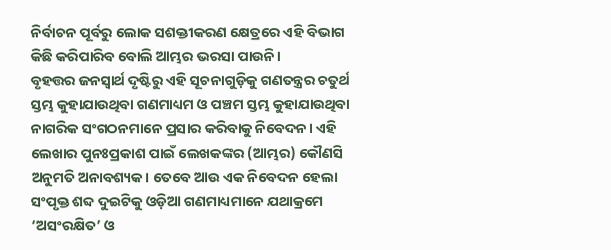ନିର୍ବାଚନ ପୂର୍ବରୁ ଲୋକ ସଶକ୍ତୀକରଣ କ୍ଷେତ୍ରରେ ଏହି ବିଭାଗ କିଛି କରିପାରିବ ବୋଲି ଆମ୍ଭର ଭରସା ପାଉନି।
ବୃହତ୍ତର ଜନସ୍ଵାର୍ଥ ଦୃଷ୍ଟିରୁ ଏହି ସୂଚନାଗୁଡ଼ିକୁ ଗଣତନ୍ତ୍ରର ଚତୁର୍ଥ ସ୍ତମ୍ଭ କୁହାଯାଉଥିବା ଗଣମାଧ୍ୟମ ଓ ପଞ୍ଚମ ସ୍ତମ୍ଭ କୁହାଯାଉଥିବା ନାଗରିକ ସଂଗଠନମାନେ ପ୍ରସାର କରିବାକୁ ନିବେଦନ। ଏହି ଲେଖାର ପୁନଃପ୍ରକାଶ ପାଇଁ ଲେଖକଙ୍କର (ଆମ୍ଭର) କୌଣସି ଅନୁମତି ଅନାବଶ୍ୟକ। ତେବେ ଆଉ ଏକ ନିବେଦନ ହେଲା ସଂପୃକ୍ତ ଶବ୍ଦ ଦୁଇଟିକୁ ଓଡ଼ିଆ ଗଣମାଧ୍ୟମାନେ ଯଥାକ୍ରମେ ‘ଅସଂରକ୍ଷିତ’ ଓ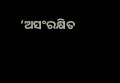‘ଅସଂରକ୍ଷିତ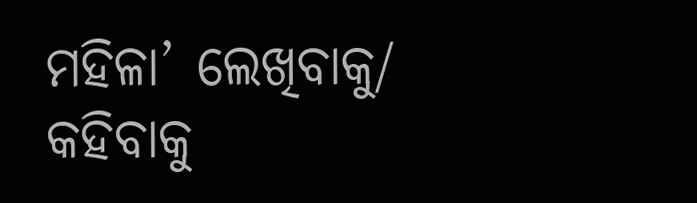ମହିଳା’ ଲେଖିବାକୁ/ କହିବାକୁ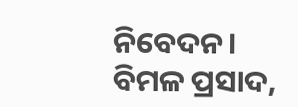ନିବେଦନ।
ବିମଳ ପ୍ରସାଦ,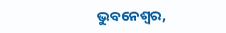ଭୁବନେଶ୍ଵର,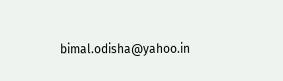bimal.odisha@yahoo.in